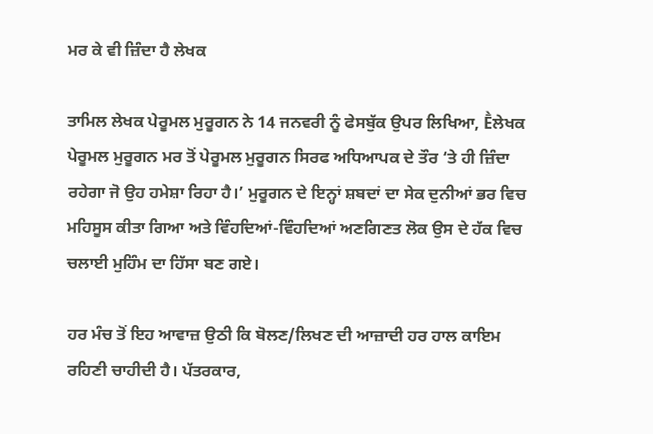ਮਰ ਕੇ ਵੀ ਜ਼ਿੰਦਾ ਹੈ ਲੇਖਕ

ਤਾਮਿਲ ਲੇਖਕ ਪੇਰੂਮਲ ਮੁਰੂਗਨ ਨੇ 14 ਜਨਵਰੀ ਨੂੰ ਫੇਸਬੁੱਕ ਉਪਰ ਲਿਖਿਆ, Ḕਲੇਖਕ ਪੇਰੂਮਲ ਮੁਰੂਗਨ ਮਰ ਤੋਂ ਪੇਰੂਮਲ ਮੁਰੂਗਨ ਸਿਰਫ ਅਧਿਆਪਕ ਦੇ ਤੌਰ ‘ਤੇ ਹੀ ਜ਼ਿੰਦਾ ਰਹੇਗਾ ਜੋ ਉਹ ਹਮੇਸ਼ਾ ਰਿਹਾ ਹੈ।’ ਮੁਰੂਗਨ ਦੇ ਇਨ੍ਹਾਂ ਸ਼ਬਦਾਂ ਦਾ ਸੇਕ ਦੁਨੀਆਂ ਭਰ ਵਿਚ ਮਹਿਸੂਸ ਕੀਤਾ ਗਿਆ ਅਤੇ ਵਿੰਹਦਿਆਂ-ਵਿੰਹਦਿਆਂ ਅਣਗਿਣਤ ਲੋਕ ਉਸ ਦੇ ਹੱਕ ਵਿਚ ਚਲਾਈ ਮੁਹਿੰਮ ਦਾ ਹਿੱਸਾ ਬਣ ਗਏ।

ਹਰ ਮੰਚ ਤੋਂ ਇਹ ਆਵਾਜ਼ ਉਠੀ ਕਿ ਬੋਲਣ/ਲਿਖਣ ਦੀ ਆਜ਼ਾਦੀ ਹਰ ਹਾਲ ਕਾਇਮ ਰਹਿਣੀ ਚਾਹੀਦੀ ਹੈ। ਪੱਤਰਕਾਰ,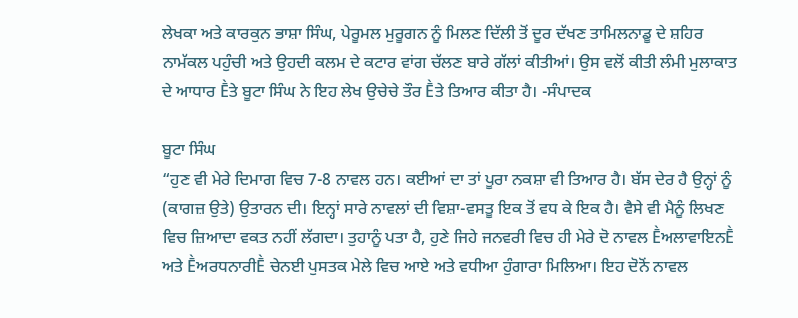ਲੇਖਕਾ ਅਤੇ ਕਾਰਕੁਨ ਭਾਸ਼ਾ ਸਿੰਘ, ਪੇਰੂਮਲ ਮੁਰੂਗਨ ਨੂੰ ਮਿਲਣ ਦਿੱਲੀ ਤੋਂ ਦੂਰ ਦੱਖਣ ਤਾਮਿਲਨਾਡੂ ਦੇ ਸ਼ਹਿਰ ਨਾਮੱਕਲ ਪਹੁੰਚੀ ਅਤੇ ਉਹਦੀ ਕਲਮ ਦੇ ਕਟਾਰ ਵਾਂਗ ਚੱਲਣ ਬਾਰੇ ਗੱਲਾਂ ਕੀਤੀਆਂ। ਉਸ ਵਲੋਂ ਕੀਤੀ ਲੰਮੀ ਮੁਲਾਕਾਤ ਦੇ ਆਧਾਰ Ḕਤੇ ਬੂਟਾ ਸਿੰਘ ਨੇ ਇਹ ਲੇਖ ਉਚੇਚੇ ਤੌਰ Ḕਤੇ ਤਿਆਰ ਕੀਤਾ ਹੈ। -ਸੰਪਾਦਕ

ਬੂਟਾ ਸਿੰਘ
“ਹੁਣ ਵੀ ਮੇਰੇ ਦਿਮਾਗ ਵਿਚ 7-8 ਨਾਵਲ ਹਨ। ਕਈਆਂ ਦਾ ਤਾਂ ਪੂਰਾ ਨਕਸ਼ਾ ਵੀ ਤਿਆਰ ਹੈ। ਬੱਸ ਦੇਰ ਹੈ ਉਨ੍ਹਾਂ ਨੂੰ (ਕਾਗਜ਼ ਉਤੇ) ਉਤਾਰਨ ਦੀ। ਇਨ੍ਹਾਂ ਸਾਰੇ ਨਾਵਲਾਂ ਦੀ ਵਿਸ਼ਾ-ਵਸਤੂ ਇਕ ਤੋਂ ਵਧ ਕੇ ਇਕ ਹੈ। ਵੈਸੇ ਵੀ ਮੈਨੂੰ ਲਿਖਣ ਵਿਚ ਜ਼ਿਆਦਾ ਵਕਤ ਨਹੀਂ ਲੱਗਦਾ। ਤੁਹਾਨੂੰ ਪਤਾ ਹੈ, ਹੁਣੇ ਜਿਹੇ ਜਨਵਰੀ ਵਿਚ ਹੀ ਮੇਰੇ ਦੋ ਨਾਵਲ ḔਅਲਾਵਾਇਨḔ ਅਤੇ ḔਅਰਧਨਾਰੀḔ ਚੇਨਈ ਪੁਸਤਕ ਮੇਲੇ ਵਿਚ ਆਏ ਅਤੇ ਵਧੀਆ ਹੁੰਗਾਰਾ ਮਿਲਿਆ। ਇਹ ਦੋਨੋਂ ਨਾਵਲ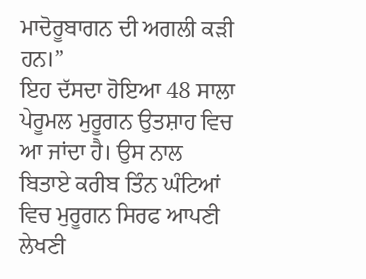ਮਾਦੋਰੂਬਾਗਨ ਦੀ ਅਗਲੀ ਕੜੀ ਹਨ।”
ਇਹ ਦੱਸਦਾ ਹੋਇਆ 48 ਸਾਲਾ ਪੇਰੂਮਲ ਮੁਰੂਗਨ ਉਤਸ਼ਾਹ ਵਿਚ ਆ ਜਾਂਦਾ ਹੈ। ਉਸ ਨਾਲ ਬਿਤਾਏ ਕਰੀਬ ਤਿੰਨ ਘੰਟਿਆਂ ਵਿਚ ਮੁਰੂਗਨ ਸਿਰਫ ਆਪਣੀ ਲੇਖਣੀ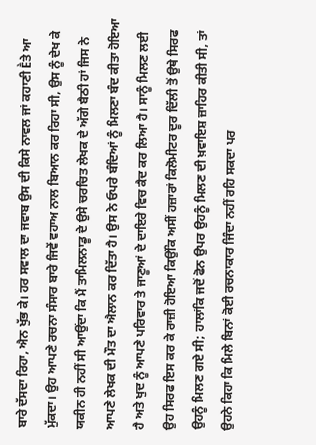ਬਾਰੇ ਦੱਸਦਾ ਰਿਹਾ, ਐਨ ਖੁੱਭ ਕੇ। ਹਰ ਸਵਾਲ ਦਾ ਜਵਾਬ ਉਸ ਦੀ ਕਿਸੇ ਨਾਵਲ ਜਾਂ ਕਹਾਣੀ Ḕਤੇ ਆ ਮੁੱਕਦਾ। ਉਹ ਆਪਣੇ ਰਚਨਾ ਸੰਸਾਰ ਬਾਰੇ ਜਿਵੇਂ ਵਹਾਅ ਨਾਲ ਬਿਆਨ ਕਰ ਰਿਹਾ ਸੀ, ਉਸ ਨੂੰ ਦੇਖ ਕੇ ਯਕੀਨ ਹੀ ਨਹੀਂ ਸੀ ਆਉਂਦਾ ਕਿ ਮੈਂ ਤਾਮਿਲਨਾਡੂ ਦੇ ਉਸੇ ਚਰਚਿਤ ਲੇਖਕ ਦੇ ਅੱਗੇ ਬੈਠੀ ਹਾਂ ਜਿਸ ਨੇ ਆਪਣੇ ਲੇਖਕ ਦੀ ਮੌਤ ਦਾ ਐਲਾਨ ਕਰ ਦਿੱਤਾ ਹੈ। ਉਸ ਨੇ ਓਪਰੇ ਬੰਦਿਆਂ ਨੂੰ ਮਿਲਣਾ ਬੰਦ ਕੀਤਾ ਹੋਇਆ ਹੈ ਅਤੇ ਖੁਦ ਨੂੰ ਆਪਣੇ ਪਰਿਵਾਰ ਤੇ ਜਾਣੂਆਂ ਦੇ ਦਾਇਰੇ ਵਿਚ ਕੈਦ ਕਰ ਲਿਆ ਹੈ। ਸਾਨੂੰ ਮਿਲਣ ਲਈ ਉਹ ਸਿਰਫ ਇਸ ਕਰ ਕੇ ਰਾਜ਼ੀ ਹੋਇਆ ਕਿਉਂਕਿ ਅਸੀਂ ਹਜ਼ਾਰਾਂ ਕਿਲੋਮੀਟਰ ਦੂਰ ਦਿੱਲੀ ਤੋਂ ਉਥੇ ਸਿਰਫ ਉਹਨੂੰ ਮਿਲਣ ਗਏ ਸੀ; ਹਾਲਾਂਕਿ ਜਦੋਂ ਫੋਨ ਉਪਰ ਉਹਨੂੰ ਮਿਲਣ ਦੀ ਖ਼ਵਾਇਸ਼ ਜ਼ਾਹਿਰ ਕੀਤੀ ਸੀ, ਤਾਂ ਉਹਨੇ ਕਿਹਾ ਕਿ ਮਿਲੇ ਬਿਨਾਂ ਕੋਈ ਰਚਨਾਕਾਰ ਜਿੰਦਾ ਨਹੀਂ ਰਹਿ ਸਕਦਾ ਪਰ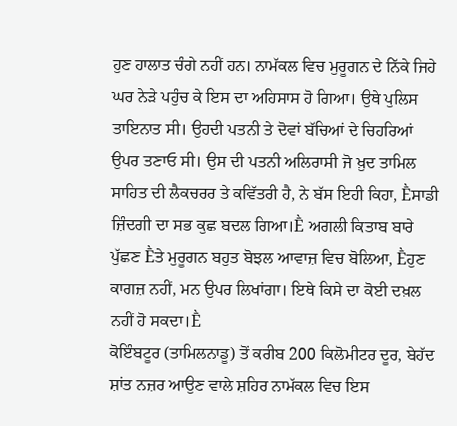ਹੁਣ ਹਾਲਾਤ ਚੰਗੇ ਨਹੀਂ ਹਨ। ਨਾਮੱਕਲ ਵਿਚ ਮੁਰੂਗਨ ਦੇ ਨਿੱਕੇ ਜਿਹੇ ਘਰ ਨੇੜੇ ਪਹੁੰਚ ਕੇ ਇਸ ਦਾ ਅਹਿਸਾਸ ਹੋ ਗਿਆ। ਉਥੇ ਪੁਲਿਸ ਤਾਇਨਾਤ ਸੀ। ਉਹਦੀ ਪਤਨੀ ਤੇ ਦੋਵਾਂ ਬੱਚਿਆਂ ਦੇ ਚਿਹਰਿਆਂ ਉਪਰ ਤਣਾਓ ਸੀ। ਉਸ ਦੀ ਪਤਨੀ ਅਲਿਰਾਸੀ ਜੋ ਖ਼ੁਦ ਤਾਮਿਲ ਸਾਹਿਤ ਦੀ ਲੈਕਚਰਰ ਤੇ ਕਵਿੱਤਰੀ ਹੈ, ਨੇ ਬੱਸ ਇਹੀ ਕਿਹਾ, Ḕਸਾਡੀ ਜ਼ਿੰਦਗੀ ਦਾ ਸਭ ਕੁਛ ਬਦਲ ਗਿਆ।Ḕ ਅਗਲੀ ਕਿਤਾਬ ਬਾਰੇ ਪੁੱਛਣ Ḕਤੇ ਮੁਰੂਗਨ ਬਹੁਤ ਬੋਝਲ ਆਵਾਜ਼ ਵਿਚ ਬੋਲਿਆ, Ḕਹੁਣ ਕਾਗਜ਼ ਨਹੀਂ, ਮਨ ਉਪਰ ਲਿਖਾਂਗਾ। ਇਥੇ ਕਿਸੇ ਦਾ ਕੋਈ ਦਖ਼ਲ ਨਹੀਂ ਹੋ ਸਕਦਾ।Ḕ
ਕੋਇੰਬਟੂਰ (ਤਾਮਿਲਨਾਡੂ) ਤੋਂ ਕਰੀਬ 200 ਕਿਲੋਮੀਟਰ ਦੂਰ, ਬੇਹੱਦ ਸ਼ਾਂਤ ਨਜ਼ਰ ਆਉਣ ਵਾਲੇ ਸ਼ਹਿਰ ਨਾਮੱਕਲ ਵਿਚ ਇਸ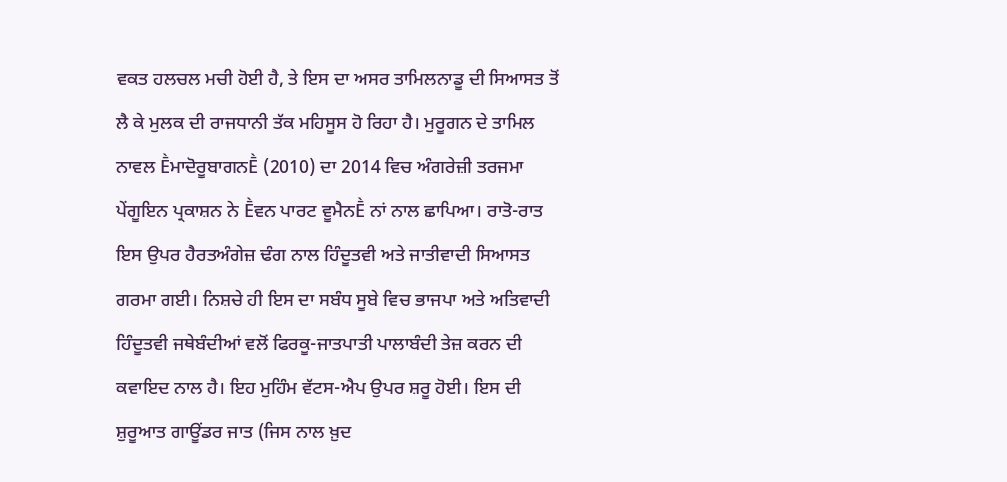ਵਕਤ ਹਲਚਲ ਮਚੀ ਹੋਈ ਹੈ, ਤੇ ਇਸ ਦਾ ਅਸਰ ਤਾਮਿਲਨਾਡੂ ਦੀ ਸਿਆਸਤ ਤੋਂ ਲੈ ਕੇ ਮੁਲਕ ਦੀ ਰਾਜਧਾਨੀ ਤੱਕ ਮਹਿਸੂਸ ਹੋ ਰਿਹਾ ਹੈ। ਮੁਰੂਗਨ ਦੇ ਤਾਮਿਲ ਨਾਵਲ ḔਮਾਦੋਰੂਬਾਗਨḔ (2010) ਦਾ 2014 ਵਿਚ ਅੰਗਰੇਜ਼ੀ ਤਰਜਮਾ ਪੇਂਗੂਇਨ ਪ੍ਰਕਾਸ਼ਨ ਨੇ Ḕਵਨ ਪਾਰਟ ਵੂਮੈਨḔ ਨਾਂ ਨਾਲ ਛਾਪਿਆ। ਰਾਤੋ-ਰਾਤ ਇਸ ਉਪਰ ਹੈਰਤਅੰਗੇਜ਼ ਢੰਗ ਨਾਲ ਹਿੰਦੂਤਵੀ ਅਤੇ ਜਾਤੀਵਾਦੀ ਸਿਆਸਤ ਗਰਮਾ ਗਈ। ਨਿਸ਼ਚੇ ਹੀ ਇਸ ਦਾ ਸਬੰਧ ਸੂਬੇ ਵਿਚ ਭਾਜਪਾ ਅਤੇ ਅਤਿਵਾਦੀ ਹਿੰਦੂਤਵੀ ਜਥੇਬੰਦੀਆਂ ਵਲੋਂ ਫਿਰਕੂ-ਜਾਤਪਾਤੀ ਪਾਲਾਬੰਦੀ ਤੇਜ਼ ਕਰਨ ਦੀ ਕਵਾਇਦ ਨਾਲ ਹੈ। ਇਹ ਮੁਹਿੰਮ ਵੱਟਸ-ਐਪ ਉਪਰ ਸ਼ਰੂ ਹੋਈ। ਇਸ ਦੀ ਸ਼ੁਰੂਆਤ ਗਾਊਂਡਰ ਜਾਤ (ਜਿਸ ਨਾਲ ਖ਼ੁਦ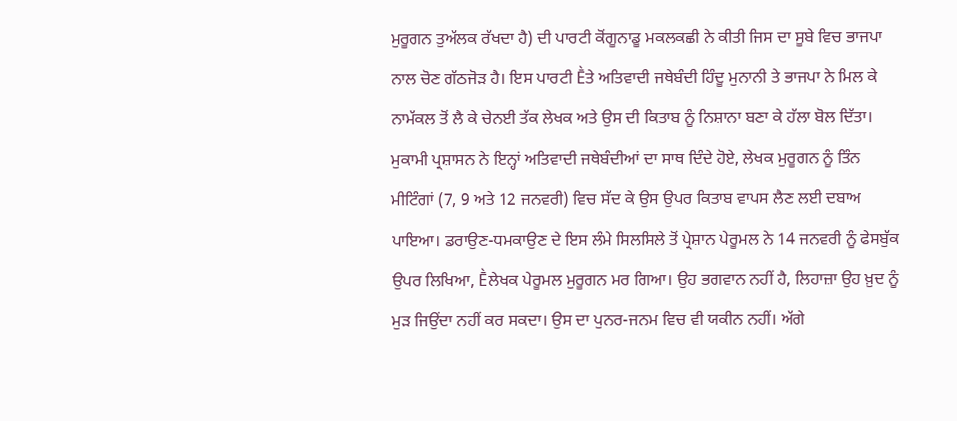ਮੁਰੂਗਨ ਤੁਅੱਲਕ ਰੱਖਦਾ ਹੈ) ਦੀ ਪਾਰਟੀ ਕੋਂਗੂਨਾਡੂ ਮਕਲਕਛੀ ਨੇ ਕੀਤੀ ਜਿਸ ਦਾ ਸੂਬੇ ਵਿਚ ਭਾਜਪਾ ਨਾਲ ਚੋਣ ਗੱਠਜੋੜ ਹੈ। ਇਸ ਪਾਰਟੀ Ḕਤੇ ਅਤਿਵਾਦੀ ਜਥੇਬੰਦੀ ਹਿੰਦੂ ਮੁਨਾਨੀ ਤੇ ਭਾਜਪਾ ਨੇ ਮਿਲ ਕੇ ਨਾਮੱਕਲ ਤੋਂ ਲੈ ਕੇ ਚੇਨਈ ਤੱਕ ਲੇਖਕ ਅਤੇ ਉਸ ਦੀ ਕਿਤਾਬ ਨੂੰ ਨਿਸ਼ਾਨਾ ਬਣਾ ਕੇ ਹੱਲਾ ਬੋਲ ਦਿੱਤਾ। ਮੁਕਾਮੀ ਪ੍ਰਸ਼ਾਸਨ ਨੇ ਇਨ੍ਹਾਂ ਅਤਿਵਾਦੀ ਜਥੇਬੰਦੀਆਂ ਦਾ ਸਾਥ ਦਿੰਦੇ ਹੋਏ, ਲੇਖਕ ਮੁਰੂਗਨ ਨੂੰ ਤਿੰਨ ਮੀਟਿੰਗਾਂ (7, 9 ਅਤੇ 12 ਜਨਵਰੀ) ਵਿਚ ਸੱਦ ਕੇ ਉਸ ਉਪਰ ਕਿਤਾਬ ਵਾਪਸ ਲੈਣ ਲਈ ਦਬਾਅ ਪਾਇਆ। ਡਰਾਉਣ-ਧਮਕਾਉਣ ਦੇ ਇਸ ਲੰਮੇ ਸਿਲਸਿਲੇ ਤੋਂ ਪ੍ਰੇਸ਼ਾਨ ਪੇਰੂਮਲ ਨੇ 14 ਜਨਵਰੀ ਨੂੰ ਫੇਸਬੁੱਕ ਉਪਰ ਲਿਖਿਆ, Ḕਲੇਖਕ ਪੇਰੂਮਲ ਮੁਰੂਗਨ ਮਰ ਗਿਆ। ਉਹ ਭਗਵਾਨ ਨਹੀਂ ਹੈ, ਲਿਹਾਜ਼ਾ ਉਹ ਖ਼ੁਦ ਨੂੰ ਮੁੜ ਜਿਉਂਦਾ ਨਹੀਂ ਕਰ ਸਕਦਾ। ਉਸ ਦਾ ਪੁਨਰ-ਜਨਮ ਵਿਚ ਵੀ ਯਕੀਨ ਨਹੀਂ। ਅੱਗੇ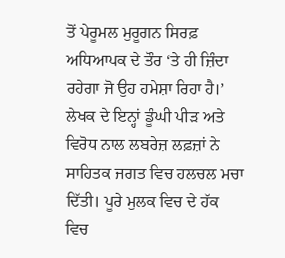ਤੋਂ ਪੇਰੂਮਲ ਮੁਰੂਗਨ ਸਿਰਫ਼ ਅਧਿਆਪਕ ਦੇ ਤੌਰ ‘ਤੇ ਹੀ ਜ਼ਿੰਦਾ ਰਹੇਗਾ ਜੋ ਉਹ ਹਮੇਸ਼ਾ ਰਿਹਾ ਹੈ।’
ਲੇਖਕ ਦੇ ਇਨ੍ਹਾਂ ਡੂੰਘੀ ਪੀੜ ਅਤੇ ਵਿਰੋਧ ਨਾਲ ਲਬਰੇਜ਼ ਲਫ਼ਜ਼ਾਂ ਨੇ ਸਾਹਿਤਕ ਜਗਤ ਵਿਚ ਹਲਚਲ ਮਚਾ ਦਿੱਤੀ। ਪੂਰੇ ਮੁਲਕ ਵਿਚ ਦੇ ਹੱਕ ਵਿਚ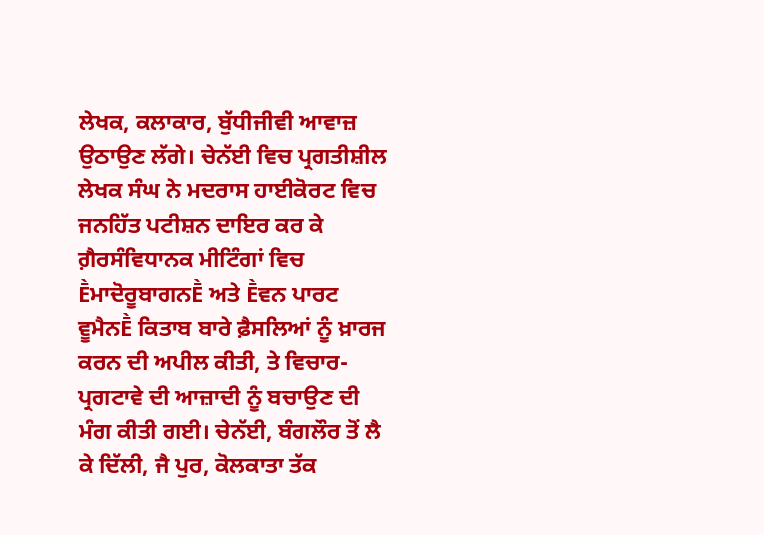ਲੇਖਕ, ਕਲਾਕਾਰ, ਬੁੱਧੀਜੀਵੀ ਆਵਾਜ਼ ਉਠਾਉਣ ਲੱਗੇ। ਚੇਨੱਈ ਵਿਚ ਪ੍ਰਗਤੀਸ਼ੀਲ ਲੇਖਕ ਸੰਘ ਨੇ ਮਦਰਾਸ ਹਾਈਕੋਰਟ ਵਿਚ ਜਨਹਿੱਤ ਪਟੀਸ਼ਨ ਦਾਇਰ ਕਰ ਕੇ ਗ਼ੈਰਸੰਵਿਧਾਨਕ ਮੀਟਿੰਗਾਂ ਵਿਚ ḔਮਾਦੋਰੂਬਾਗਨḔ ਅਤੇ Ḕਵਨ ਪਾਰਟ ਵੂਮੈਨḔ ਕਿਤਾਬ ਬਾਰੇ ਫ਼ੈਸਲਿਆਂ ਨੂੰ ਖ਼ਾਰਜ ਕਰਨ ਦੀ ਅਪੀਲ ਕੀਤੀ, ਤੇ ਵਿਚਾਰ-ਪ੍ਰਗਟਾਵੇ ਦੀ ਆਜ਼ਾਦੀ ਨੂੰ ਬਚਾਉਣ ਦੀ ਮੰਗ ਕੀਤੀ ਗਈ। ਚੇਨੱਈ, ਬੰਗਲੌਰ ਤੋਂ ਲੈ ਕੇ ਦਿੱਲੀ, ਜੈ ਪੁਰ, ਕੋਲਕਾਤਾ ਤੱਕ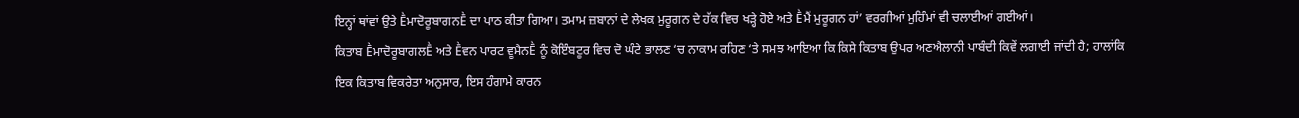ਇਨ੍ਹਾਂ ਥਾਂਵਾਂ ਉਤੇ ḔਮਾਦੋਰੂਬਾਗਨḔ ਦਾ ਪਾਠ ਕੀਤਾ ਗਿਆ। ਤਮਾਮ ਜ਼ਬਾਨਾਂ ਦੇ ਲੇਖਕ ਮੁਰੂਗਨ ਦੇ ਹੱਕ ਵਿਚ ਖੜ੍ਹੇ ਹੋਏ ਅਤੇ Ḕਮੈਂ ਮੁਰੂਗਨ ਹਾਂ’ ਵਰਗੀਆਂ ਮੁਹਿੰਮਾਂ ਵੀ ਚਲਾਈਆਂ ਗਈਆਂ।
ਕਿਤਾਬ ḔਮਾਦੋਰੂਬਾਗਲḔ ਅਤੇ Ḕਵਨ ਪਾਰਟ ਵੂਮੈਨḔ ਨੂੰ ਕੋਇੰਬਟੂਰ ਵਿਚ ਦੋ ਘੰਟੇ ਭਾਲਣ ‘ਚ ਨਾਕਾਮ ਰਹਿਣ ‘ਤੇ ਸਮਝ ਆਇਆ ਕਿ ਕਿਸੇ ਕਿਤਾਬ ਉਪਰ ਅਣਐਲਾਨੀ ਪਾਬੰਦੀ ਕਿਵੇਂ ਲਗਾਈ ਜਾਂਦੀ ਹੈ; ਹਾਲਾਂਕਿ ਇਕ ਕਿਤਾਬ ਵਿਕਰੇਤਾ ਅਨੁਸਾਰ, ਇਸ ਹੰਗਾਮੇ ਕਾਰਨ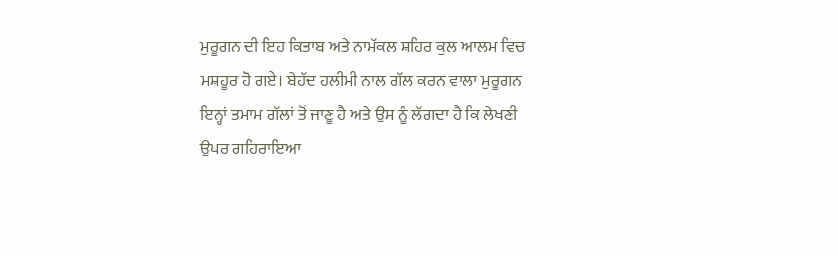ਮੁਰੂਗਨ ਦੀ ਇਹ ਕਿਤਾਬ ਅਤੇ ਨਾਮੱਕਲ ਸ਼ਹਿਰ ਕੁਲ ਆਲਮ ਵਿਚ ਮਸ਼ਹੂਰ ਹੋ ਗਏ। ਬੇਹੱਦ ਹਲੀਮੀ ਨਾਲ ਗੱਲ ਕਰਨ ਵਾਲਾ ਮੁਰੂਗਨ ਇਨ੍ਹਾਂ ਤਮਾਮ ਗੱਲਾਂ ਤੋਂ ਜਾਣੂ ਹੈ ਅਤੇ ਉਸ ਨੂੰ ਲੱਗਦਾ ਹੈ ਕਿ ਲੇਖਣੀ ਉਪਰ ਗਹਿਰਾਇਆ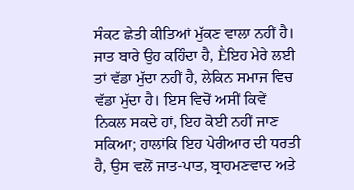ਸੰਕਟ ਛੇਤੀ ਕੀਤਿਆਂ ਮੁੱਕਣ ਵਾਲਾ ਨਹੀਂ ਹੈ। ਜਾਤ ਬਾਰੇ ਉਹ ਕਹਿੰਦਾ ਹੈ, Ḕਇਹ ਮੇਰੇ ਲਈ ਤਾਂ ਵੱਡਾ ਮੁੱਦਾ ਨਹੀਂ ਹੈ, ਲੇਕਿਨ ਸਮਾਜ ਵਿਚ ਵੱਡਾ ਮੁੱਦਾ ਹੈ। ਇਸ ਵਿਚੋਂ ਅਸੀਂ ਕਿਵੇਂ ਨਿਕਲ ਸਕਦੇ ਹਾਂ, ਇਹ ਕੋਈ ਨਹੀਂ ਜਾਣ ਸਕਿਆ; ਹਾਲਾਂਕਿ ਇਹ ਪੇਰੀਆਰ ਦੀ ਧਰਤੀ ਹੈ, ਉਸ ਵਲੋਂ ਜਾਤ-ਪਾਤ, ਬ੍ਰਾਹਮਣਵਾਦ ਅਤੇ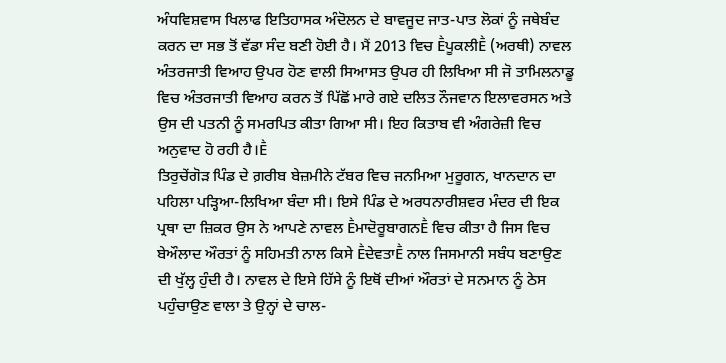ਅੰਧਵਿਸ਼ਵਾਸ ਖਿਲਾਫ ਇਤਿਹਾਸਕ ਅੰਦੋਲਨ ਦੇ ਬਾਵਜੂਦ ਜਾਤ-ਪਾਤ ਲੋਕਾਂ ਨੂੰ ਜਥੇਬੰਦ ਕਰਨ ਦਾ ਸਭ ਤੋਂ ਵੱਡਾ ਸੰਦ ਬਣੀ ਹੋਈ ਹੈ। ਮੈਂ 2013 ਵਿਚ ḔਪੂਕਲੀḔ (ਅਰਥੀ) ਨਾਵਲ ਅੰਤਰਜਾਤੀ ਵਿਆਹ ਉਪਰ ਹੋਣ ਵਾਲੀ ਸਿਆਸਤ ਉਪਰ ਹੀ ਲਿਖਿਆ ਸੀ ਜੋ ਤਾਮਿਲਨਾਡੂ ਵਿਚ ਅੰਤਰਜਾਤੀ ਵਿਆਹ ਕਰਨ ਤੋਂ ਪਿੱਛੋਂ ਮਾਰੇ ਗਏ ਦਲਿਤ ਨੌਜਵਾਨ ਇਲਾਵਰਸਨ ਅਤੇ ਉਸ ਦੀ ਪਤਨੀ ਨੂੰ ਸਮਰਪਿਤ ਕੀਤਾ ਗਿਆ ਸੀ। ਇਹ ਕਿਤਾਬ ਵੀ ਅੰਗਰੇਜ਼ੀ ਵਿਚ ਅਨੁਵਾਦ ਹੋ ਰਹੀ ਹੈ।Ḕ
ਤਿਰੁਚੇਂਗੋੜ ਪਿੰਡ ਦੇ ਗ਼ਰੀਬ ਬੇਜ਼ਮੀਨੇ ਟੱਬਰ ਵਿਚ ਜਨਮਿਆ ਮੁਰੂਗਨ, ਖਾਨਦਾਨ ਦਾ ਪਹਿਲਾ ਪੜ੍ਹਿਆ-ਲਿਖਿਆ ਬੰਦਾ ਸੀ। ਇਸੇ ਪਿੰਡ ਦੇ ਅਰਧਨਾਰੀਸ਼ਵਰ ਮੰਦਰ ਦੀ ਇਕ ਪ੍ਰਥਾ ਦਾ ਜ਼ਿਕਰ ਉਸ ਨੇ ਆਪਣੇ ਨਾਵਲ ḔਮਾਦੋਰੂਬਾਗਨḔ ਵਿਚ ਕੀਤਾ ਹੈ ਜਿਸ ਵਿਚ ਬੇਔਲਾਦ ਔਰਤਾਂ ਨੂੰ ਸਹਿਮਤੀ ਨਾਲ ਕਿਸੇ ḔਦੇਵਤਾḔ ਨਾਲ ਜਿਸਮਾਨੀ ਸਬੰਧ ਬਣਾਉਣ ਦੀ ਖੁੱਲ੍ਹ ਹੁੰਦੀ ਹੈ। ਨਾਵਲ ਦੇ ਇਸੇ ਹਿੱਸੇ ਨੂੰ ਇਥੋਂ ਦੀਆਂ ਔਰਤਾਂ ਦੇ ਸਨਮਾਨ ਨੂੰ ਠੇਸ ਪਹੁੰਚਾਉਣ ਵਾਲਾ ਤੇ ਉਨ੍ਹਾਂ ਦੇ ਚਾਲ-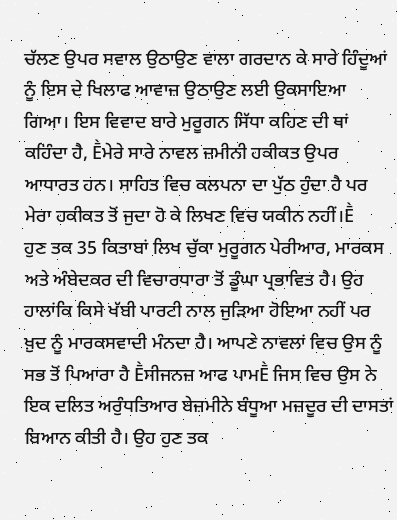ਚੱਲਣ ਉਪਰ ਸਵਾਲ ਉਠਾਉਣ ਵਾਲਾ ਗਰਦਾਨ ਕੇ ਸਾਰੇ ਹਿੰਦੂਆਂ ਨੂੰ ਇਸ ਦੇ ਖਿਲਾਫ ਆਵਾਜ਼ ਉਠਾਉਣ ਲਈ ਉਕਸਾਇਆ ਗਿਆ। ਇਸ ਵਿਵਾਦ ਬਾਰੇ ਮੁਰੂਗਨ ਸਿੱਧਾ ਕਹਿਣ ਦੀ ਥਾਂ ਕਹਿੰਦਾ ਹੈ, Ḕਮੇਰੇ ਸਾਰੇ ਨਾਵਲ ਜ਼ਮੀਨੀ ਹਕੀਕਤ ਉਪਰ ਆਧਾਰਤ ਹਨ। ਸਾਹਿਤ ਵਿਚ ਕਲਪਨਾ ਦਾ ਪੁੱਠ ਹੁੰਦਾ ਹੈ ਪਰ ਮੇਰਾ ਹਕੀਕਤ ਤੋਂ ਜੁਦਾ ਹੋ ਕੇ ਲਿਖਣ ਵਿਚ ਯਕੀਨ ਨਹੀਂ।Ḕ
ਹੁਣ ਤਕ 35 ਕਿਤਾਬਾਂ ਲਿਖ ਚੁੱਕਾ ਮੁਰੂਗਨ ਪੇਰੀਆਰ, ਮਾਰਕਸ ਅਤੇ ਅੰਬੇਦਕਰ ਦੀ ਵਿਚਾਰਧਾਰਾ ਤੋਂ ਡੂੰਘਾ ਪ੍ਰਭਾਵਿਤ ਹੈ। ਉਹ ਹਾਲਾਂਕਿ ਕਿਸੇ ਖੱਬੀ ਪਾਰਟੀ ਨਾਲ ਜੁੜਿਆ ਹੋਇਆ ਨਹੀਂ ਪਰ ਖ਼ੁਦ ਨੂੰ ਮਾਰਕਸਵਾਦੀ ਮੰਨਦਾ ਹੈ। ਆਪਣੇ ਨਾਵਲਾਂ ਵਿਚ ਉਸ ਨੂੰ ਸਭ ਤੋਂ ਪਿਆਰਾ ਹੈ Ḕਸੀਜਨਜ਼ ਆਫ ਪਾਮḔ ਜਿਸ ਵਿਚ ਉਸ ਨੇ ਇਕ ਦਲਿਤ ਅਰੁੰਧਤਿਆਰ ਬੇਜ਼ਮੀਨੇ ਬੰਧੂਆ ਮਜ਼ਦੂਰ ਦੀ ਦਾਸਤਾਂ ਬਿਆਨ ਕੀਤੀ ਹੈ। ਉਹ ਹੁਣ ਤਕ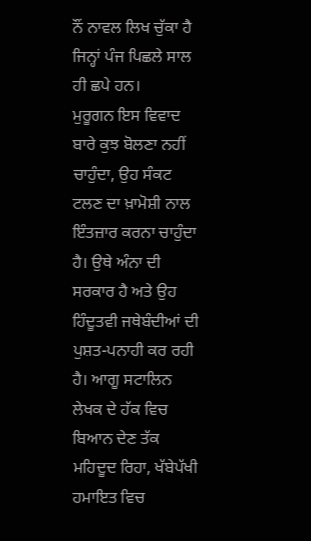ਨੌਂ ਨਾਵਲ ਲਿਖ ਚੁੱਕਾ ਹੈ ਜਿਨ੍ਹਾਂ ਪੰਜ ਪਿਛਲੇ ਸਾਲ ਹੀ ਛਪੇ ਹਨ।
ਮੁਰੂਗਨ ਇਸ ਵਿਵਾਦ ਬਾਰੇ ਕੁਝ ਬੋਲਣਾ ਨਹੀਂ ਚਾਹੁੰਦਾ, ਉਹ ਸੰਕਟ ਟਲਣ ਦਾ ਖ਼ਾਮੋਸ਼ੀ ਨਾਲ ਇੰਤਜ਼ਾਰ ਕਰਨਾ ਚਾਹੁੰਦਾ ਹੈ। ਉਥੇ ਅੰਨਾ ਦੀ ਸਰਕਾਰ ਹੈ ਅਤੇ ਉਹ ਹਿੰਦੂਤਵੀ ਜਥੇਬੰਦੀਆਂ ਦੀ ਪੁਸ਼ਤ-ਪਨਾਹੀ ਕਰ ਰਹੀ ਹੈ। ਆਗੂ ਸਟਾਲਿਨ ਲੇਖਕ ਦੇ ਹੱਕ ਵਿਚ ਬਿਆਨ ਦੇਣ ਤੱਕ ਮਹਿਦੂਦ ਰਿਹਾ, ਖੱਬੇਪੱਖੀ ਹਮਾਇਤ ਵਿਚ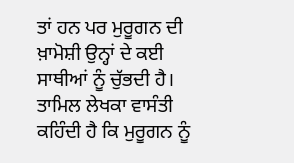ਤਾਂ ਹਨ ਪਰ ਮੁਰੂਗਨ ਦੀ ਖ਼ਾਮੋਸ਼ੀ ਉਨ੍ਹਾਂ ਦੇ ਕਈ ਸਾਥੀਆਂ ਨੂੰ ਚੁੱਭਦੀ ਹੈ। ਤਾਮਿਲ ਲੇਖਕਾ ਵਾਸੰਤੀ ਕਹਿੰਦੀ ਹੈ ਕਿ ਮੁਰੂਗਨ ਨੂੰ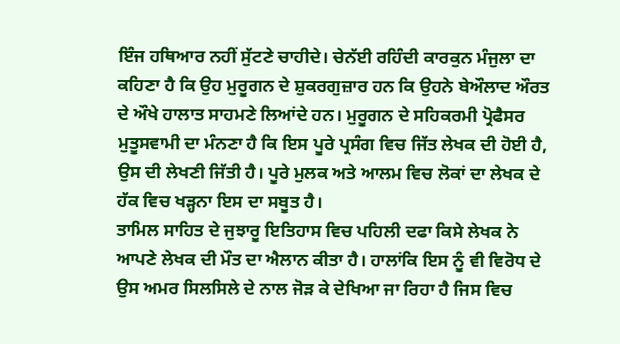ਇੰਜ ਹਥਿਆਰ ਨਹੀਂ ਸੁੱਟਣੇ ਚਾਹੀਦੇ। ਚੇਨੱਈ ਰਹਿੰਦੀ ਕਾਰਕੁਨ ਮੰਜੁਲਾ ਦਾ ਕਹਿਣਾ ਹੈ ਕਿ ਉਹ ਮੁਰੂਗਨ ਦੇ ਸ਼ੁਕਰਗੁਜ਼ਾਰ ਹਨ ਕਿ ਉਹਨੇ ਬੇਔਲਾਦ ਔਰਤ ਦੇ ਔਖੇ ਹਾਲਾਤ ਸਾਹਮਣੇ ਲਿਆਂਦੇ ਹਨ। ਮੁਰੂਗਨ ਦੇ ਸਹਿਕਰਮੀ ਪ੍ਰੋਫੈਸਰ ਮੁਤੂਸਵਾਮੀ ਦਾ ਮੰਨਣਾ ਹੈ ਕਿ ਇਸ ਪੂਰੇ ਪ੍ਰਸੰਗ ਵਿਚ ਜਿੱਤ ਲੇਖਕ ਦੀ ਹੋਈ ਹੈ, ਉਸ ਦੀ ਲੇਖਣੀ ਜਿੱਤੀ ਹੈ। ਪੂਰੇ ਮੁਲਕ ਅਤੇ ਆਲਮ ਵਿਚ ਲੋਕਾਂ ਦਾ ਲੇਖਕ ਦੇ ਹੱਕ ਵਿਚ ਖੜ੍ਹਨਾ ਇਸ ਦਾ ਸਬੂਤ ਹੈ।
ਤਾਮਿਲ ਸਾਹਿਤ ਦੇ ਜੁਝਾਰੂ ਇਤਿਹਾਸ ਵਿਚ ਪਹਿਲੀ ਦਫਾ ਕਿਸੇ ਲੇਖਕ ਨੇ ਆਪਣੇ ਲੇਖਕ ਦੀ ਮੌਤ ਦਾ ਐਲਾਨ ਕੀਤਾ ਹੈ। ਹਾਲਾਂਕਿ ਇਸ ਨੂੰ ਵੀ ਵਿਰੋਧ ਦੇ ਉਸ ਅਮਰ ਸਿਲਸਿਲੇ ਦੇ ਨਾਲ ਜੋੜ ਕੇ ਦੇਖਿਆ ਜਾ ਰਿਹਾ ਹੈ ਜਿਸ ਵਿਚ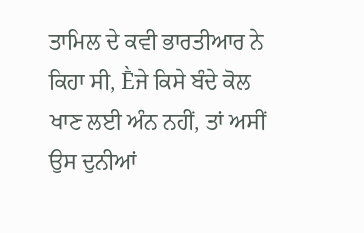ਤਾਮਿਲ ਦੇ ਕਵੀ ਭਾਰਤੀਆਰ ਨੇ ਕਿਹਾ ਸੀ, Ḕਜੇ ਕਿਸੇ ਬੰਦੇ ਕੋਲ ਖਾਣ ਲਈ ਅੰਨ ਨਹੀਂ, ਤਾਂ ਅਸੀਂ ਉਸ ਦੁਨੀਆਂ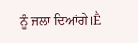ਨੂੰ ਜਲਾ ਦਿਆਂਗੇ।Ḕ